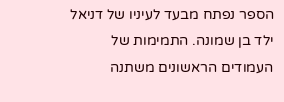הספר נפתח מבעד לעיניו של דניאל ילד בן שמונה. התמימות של העמודים הראשונים משתנה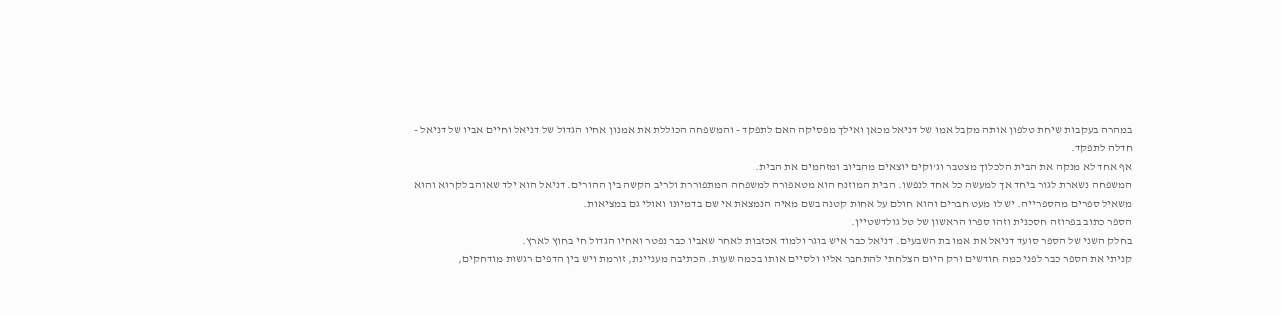במהרה בעקבות שיחת טלפון אותה מקבל אמו של דניאל מכאן ואילך מפסיקה האם לתפקד - והמשפחה הכוללת את אמנון אחיו הגדול של דניאל וחיים אביו של דניאל - חדלה לתפקד.
אף אחד לא מנקה את הבית הלכלוך מצטבר וג'וקים יוצאים מהביוב ומזהמים את הבית.
המשפחה נשארת לגור ביחד אך למעשה כל אחד לנפשו. הבית המוזנח הוא מטאפורה למשפחה המתפוררת ולריב הקשה בין ההורים. דניאל הוא ילד שאוהב לקרוא והוא משאיל ספרים מהספרייה. יש לו מעט חברים והוא חולם על אחות קטנה בשם מאיה הנמצאת אי שם בדמיונו ואולי גם במציאות.
הספר כתוב בפרוזה חסכנית וזהו ספרו הראשון של טל גולדשטיין.
בחלק השני של הספר סועד דניאל את אמו בת השבעים. דניאל כבר איש בוגר ולמוד אכזבות לאחר שאביו כבר נפטר ואחיו הגדול חי בחוץ לארץ.
קניתי את הספר כבר לפני כמה חודשים ורק היום הצלחתי להתחבר אליו ולסיים אותו בכמה שעות. הכתיבה מעניינת, זורמת ויש בין הדפים רגשות מודחקים,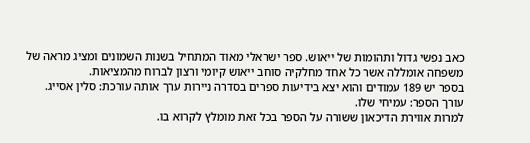כאב נפשי גדול ותהומות של ייאוש. ספר ישראלי מאוד המתחיל בשנות השמונים ומציג מראה של משפחה אומללה אשר כל אחד מחלקיה סוחב ייאוש קיומי ורצון לברוח מהמציאות.
בספר יש 189 עמודים והוא יצא בידיעות ספרים בסדרה ניירות ערך אותה עורכת: סלין אסייג.
עורך הספר: עמיחי שלו.
למרות אווירת הדיכאון ששורה על הספר בכל זאת מומלץ לקרוא בו.